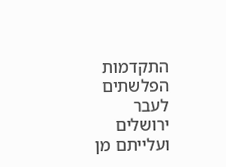התקדמות הפלשתים לעבר ירושלים ועלייתם מן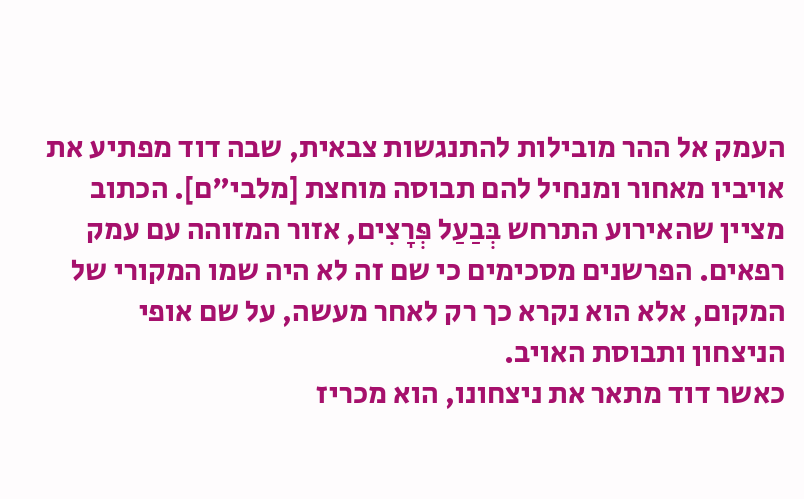העמק אל ההר מובילות להתנגשות צבאית, שבה דוד מפתיע את אויביו מאחור ומנחיל להם תבוסה מוחצת [מלבי"ם]. הכתוב מציין שהאירוע התרחש בְּבַעַל פְּרָצִים, אזור המזוהה עם עמק רפאים. הפרשנים מסכימים כי שם זה לא היה שמו המקורי של המקום, אלא הוא נקרא כך רק לאחר מעשה, על שם אופי הניצחון ותבוסת האויב.
כאשר דוד מתאר את ניצחונו, הוא מכריז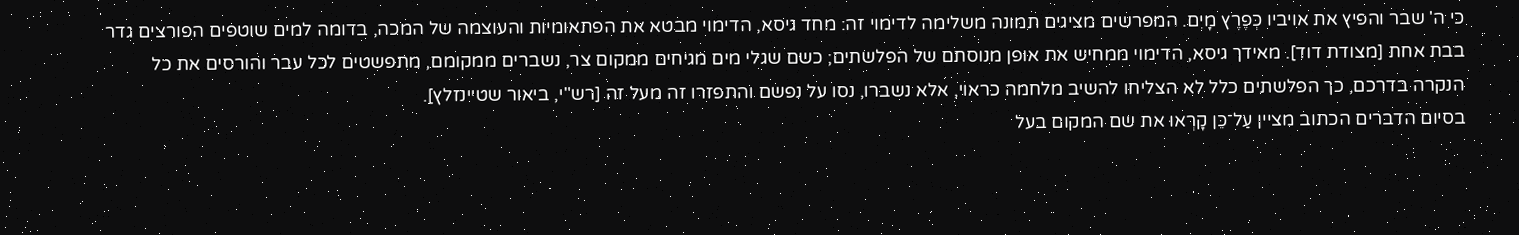כי ה' שבר והפיץ את אויביו כְּפֶרֶץ מָיִם. המפרשים מציגים תמונה משלימה לדימוי זה: מחד גיסא, הדימוי מבטא את הפתאומיות והעוצמה של המכה, בדומה למים שוטפים הפורצים גדר בבת אחת [מצודת דוד]. מאידך גיסא, הדימוי ממחיש את אופן מנוסתם של הפלשתים; כשם שגלי מים מגיחים ממקום צר, נשברים ממקומם, מתפשטים לכל עבר והורסים את כל הנקרה בדרכם, כך הפלשתים כלל לא הצליחו להשיב מלחמה כראוי, אלא נשברו, נסו על נפשם והתפזרו זה מעל זה [רש"י, ביאור שטיינזלץ].
בסיום הדברים הכתוב מציין עַל־כֵּן קָרְאוּ את שם המקום בעל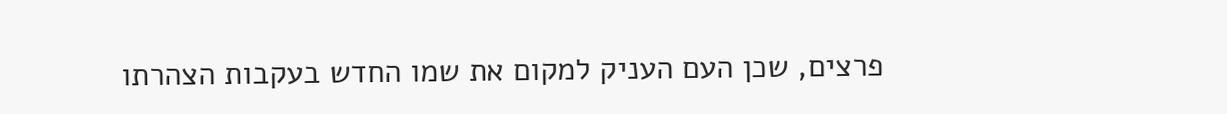פרצים, שכן העם העניק למקום את שמו החדש בעקבות הצהרתו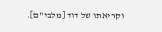וקריאתו של דוד [מלבי"ם].